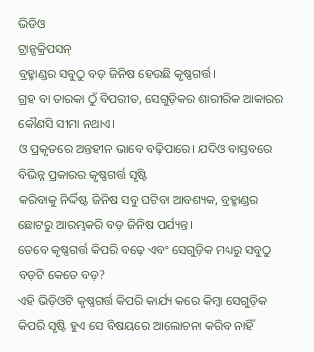ଭିଡିଓ
ଟ୍ରାନ୍ସକ୍ରିପସନ୍
ବ୍ରହ୍ମାଣ୍ଡର ସବୁଠୁ ବଡ଼ ଜିନିଷ ହେଉଛି କୃଷ୍ଣଗର୍ତ୍ତ।
ଗ୍ରହ ବା ତାରକା ଠୁଁ ବିପରୀତ, ସେଗୁଡ଼ିକର ଶାରୀରିକ ଆକାରର କୌଣସି ସୀମା ନଥାଏ।
ଓ ପ୍ରକୃତରେ ଅନ୍ତହୀନ ଭାବେ ବଢ଼ିପାରେ। ଯଦିଓ ବାସ୍ତବରେ ବିଭିନ୍ନ ପ୍ରକାରର କୃଷ୍ଣଗର୍ତ୍ତ ସୃଷ୍ଟି
କରିବାକୁ ନିର୍ଦ୍ଦିଷ୍ଟ ଜିନିଷ ସବୁ ଘଟିବା ଆବଶ୍ୟକ, ବ୍ରହ୍ମାଣ୍ଡର ଛୋଟରୁ ଆରମ୍ଭକରି ବଡ଼ ଜିନିଷ ପର୍ଯ୍ୟନ୍ତ।
ତେବେ କୃଷ୍ଣଗର୍ତ୍ତ କିପରି ବଢ଼େ ଏବଂ ସେଗୁଡ଼ିକ ମଧ୍ୟରୁ ସବୁଠୁ ବଡ଼ଟି କେତେ ବଡ଼?
ଏହି ଭିଡ଼ିଓଟି କୃଷ୍ଣଗର୍ତ୍ତ କିପରି କାର୍ଯ୍ୟ କରେ କିମ୍ବା ସେଗୁଡ଼ିକ କିପରି ସୃଷ୍ଟି ହୁଏ ସେ ବିଷୟରେ ଆଲୋଚନା କରିବ ନାହିଁ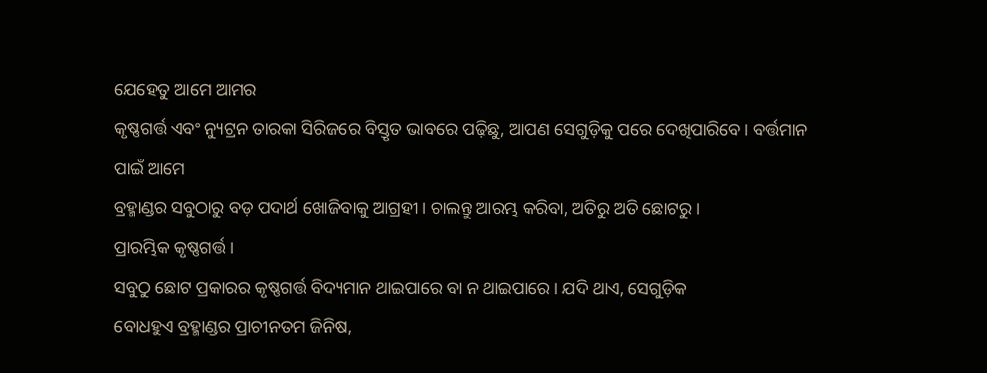ଯେହେତୁ ଆମେ ଆମର
କୃଷ୍ଣଗର୍ତ୍ତ ଏବଂ ନ୍ୟୁଟ୍ରନ ତାରକା ସିରିଜରେ ବିସ୍ତୃତ ଭାବରେ ପଢ଼ିଛୁ, ଆପଣ ସେଗୁଡ଼ିକୁ ପରେ ଦେଖିପାରିବେ। ବର୍ତ୍ତମାନ ପାଇଁ ଆମେ
ବ୍ରହ୍ମାଣ୍ଡର ସବୁଠାରୁ ବଡ଼ ପଦାର୍ଥ ଖୋଜିବାକୁ ଆଗ୍ରହୀ। ଚାଲନ୍ତୁ ଆରମ୍ଭ କରିବା, ଅତିରୁ ଅତି ଛୋଟରୁ।
ପ୍ରାରମ୍ଭିକ କୃଷ୍ଣଗର୍ତ୍ତ।
ସବୁଠୁ ଛୋଟ ପ୍ରକାରର କୃଷ୍ଣଗର୍ତ୍ତ ବିଦ୍ୟମାନ ଥାଇପାରେ ବା ନ ଥାଇପାରେ। ଯଦି ଥାଏ, ସେଗୁଡ଼ିକ
ବୋଧହୁଏ ବ୍ରହ୍ମାଣ୍ଡର ପ୍ରାଚୀନତମ ଜିନିଷ,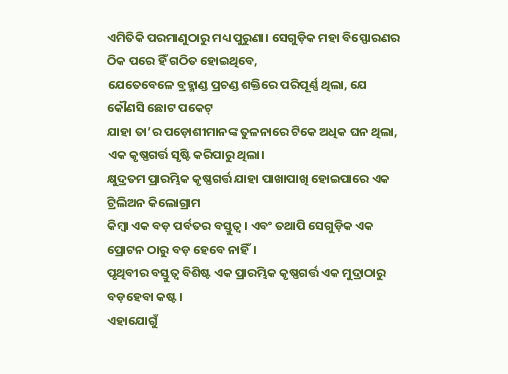ଏମିତିକି ପରମାଣୁଠାରୁ ମଧ୍ୟ ପୁରୁଣା। ସେଗୁଡ଼ିକ ମହା ବିସ୍ଫୋରଣର ଠିକ ପରେ ହିଁ ଗଠିତ ହୋଇଥିବେ,
ଯେତେବେଳେ ବ୍ରହ୍ମାଣ୍ଡ ପ୍ରଚଣ୍ଡ ଶକ୍ତିରେ ପରିପୂର୍ଣ୍ଣ ଥିଲା, ଯେ କୌଣସି ଛୋଟ ପକେଟ୍
ଯାହା ତା’ର ପଡ଼ୋଶୀମାନଙ୍କ ତୁଳନାରେ ଟିକେ ଅଧିକ ଘନ ଥିଲା, ଏକ କୃଷ୍ଣଗର୍ତ୍ତ ସୃଷ୍ଟି କରିପାରୁ ଥିଲା।
କ୍ଷୁଦ୍ରତମ ପ୍ରାରମ୍ଭିକ କୃଷ୍ଣଗର୍ତ୍ତ ଯାହା ପାଖାପାଖି ହୋଇପାରେ ଏକ ଟ୍ରିଲିଅନ କିଲୋଗ୍ରାମ
କିମ୍ବା ଏକ ବଡ଼ ପର୍ବତର ବସ୍ତୁତ୍ଵ। ଏବଂ ତଥାପି ସେଗୁଡ଼ିକ ଏକ ପ୍ରୋଟନ ଠାରୁ ବଡ଼ ହେବେ ନାହିଁ।
ପୃଥିବୀର ବସ୍ତୁତ୍ଵ ବିଶିଷ୍ଟ ଏକ ପ୍ରାରମ୍ଭିକ କୃଷ୍ଣଗର୍ତ୍ତ ଏକ ମୁଦ୍ରାଠାରୁ ବଡ଼ହେବା କଷ୍ଟ।
ଏହାଯୋଗୁଁ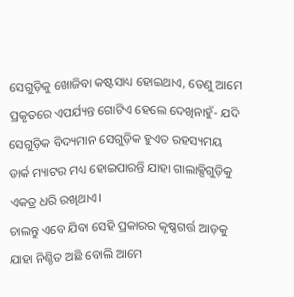ସେଗୁଡ଼ିକୁ ଖୋଜିବା କଷ୍ଟସାଧ୍ୟ ହୋଇଥାଏ, ତେଣୁ ଆମେ ପ୍ରକୃତରେ ଏପର୍ଯ୍ୟନ୍ତ ଗୋଟିଏ ହେଲେ ଦେଖିନାହୁଁ- ଯଦି
ସେଗୁଡ଼ିକ ବିଦ୍ୟମାନ ସେଗୁଡ଼ିକ ହୁଏତ ରହସ୍ୟମୟ ଡାର୍କ ମ୍ୟାଟର ମଧ୍ୟ ହୋଇପାରନ୍ତି ଯାହା ଗାଲାକ୍ସିଗୁଡ଼ିକୁ ଏକତ୍ର ଧରି ରଖିଥାଏ।
ଚାଲନ୍ତୁ ଏବେ ଯିବା ସେହି ପ୍ରକାରର କୃଷ୍ଣଗର୍ତ୍ତ ଆଡ଼କୁ ଯାହା ନିଶ୍ଚିତ ଅଛି ବୋଲି ଆମେ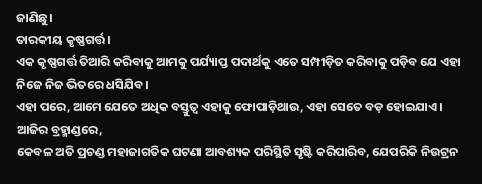ଜାଣିଛୁ।
ତାରକୀୟ କୃଷ୍ଣଗର୍ତ୍ତ।
ଏକ କୃଷ୍ଣଗର୍ତ୍ତ ତିଆରି କରିବାକୁ ଆମକୁ ପର୍ଯ୍ୟାପ୍ତ ପଦାର୍ଥକୁ ଏତେ ସମ୍ପୀଡ଼ିତ କରିବାକୁ ପଡ଼ିବ ଯେ ଏହା ନିଜେ ନିଜ ଭିତରେ ଧସିଯିବ।
ଏହା ପରେ, ଆମେ ଯେତେ ଅଧିକ ବସ୍ତୁତ୍ଵ ଏହାକୁ ଫୋପାଡ଼ିଥାଉ, ଏହା ସେତେ ବଡ଼ ହୋଇଯାଏ। ଆଜିର ବ୍ରହ୍ମାଣ୍ଡରେ,
କେବଳ ଅତି ପ୍ରଚଣ୍ଡ ମହାଜାଗତିକ ଘଟଣା ଆବଶ୍ୟକ ପରିସ୍ଥିତି ସୃଷ୍ଟି କରିପାରିବ, ଯେପରିକି ନିଉଟ୍ରନ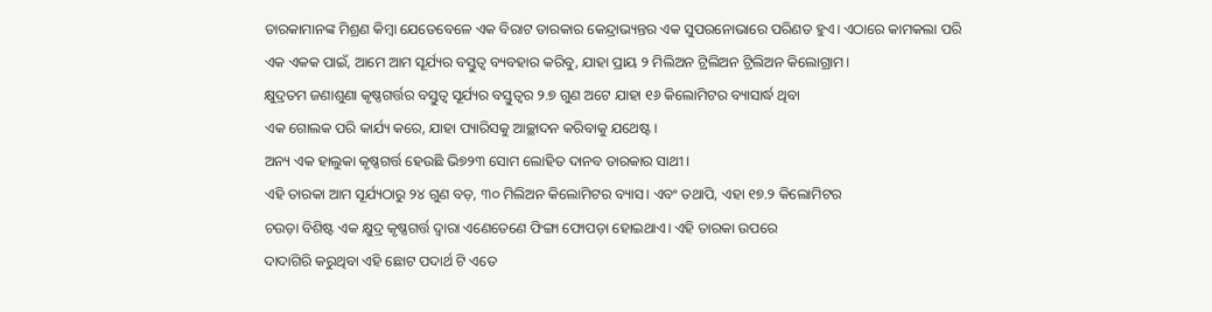ତାରକାମାନଙ୍କ ମିଶ୍ରଣ କିମ୍ବା ଯେତେବେଳେ ଏକ ବିରାଟ ତାରକାର କେନ୍ଦ୍ରାଭ୍ୟନ୍ତର ଏକ ସୁପରନୋଭାରେ ପରିଣତ ହୁଏ। ଏଠାରେ କାମକଲା ପରି
ଏକ ଏକକ ପାଇଁ, ଆମେ ଆମ ସୂର୍ଯ୍ୟର ବସ୍ତୁତ୍ଵ ବ୍ୟବହାର କରିବୁ, ଯାହା ପ୍ରାୟ ୨ ମିଲିଅନ ଟ୍ରିଲିଅନ ଟ୍ରିଲିଅନ କିଲୋଗ୍ରାମ।
କ୍ଷୁଦ୍ରତମ ଜଣାଶୁଣା କୃଷ୍ଣଗର୍ତ୍ତର ବସ୍ତୁତ୍ଵ ସୂର୍ଯ୍ୟର ବସ୍ତୁତ୍ଵର ୨.୭ ଗୁଣ ଅଟେ ଯାହା ୧୬ କିଲୋମିଟର ବ୍ୟାସାର୍ଦ୍ଧ ଥିବା
ଏକ ଗୋଲକ ପରି କାର୍ଯ୍ୟ କରେ, ଯାହା ପ୍ୟାରିସକୁ ଆଚ୍ଛାଦନ କରିବାକୁ ଯଥେଷ୍ଟ।
ଅନ୍ୟ ଏକ ହାଲୁକା କୃଷ୍ଣଗର୍ତ୍ତ ହେଉଛି ଭି୭୨୩ ସୋମ ଲୋହିତ ଦାନବ ତାରକାର ସାଥୀ।
ଏହି ତାରକା ଆମ ସୂର୍ଯ୍ୟଠାରୁ ୨୪ ଗୁଣ ବଡ଼, ୩୦ ମିଲିଅନ କିଲୋମିଟର ବ୍ୟାସ। ଏବଂ ତଥାପି, ଏହା ୧୭.୨ କିଲୋମିଟର
ଚଉଡ଼ା ବିଶିଷ୍ଟ ଏକ କ୍ଷୁଦ୍ର କୃଷ୍ଣଗର୍ତ୍ତ ଦ୍ୱାରା ଏଣେତେଣେ ଫିଙ୍ଗା ଫୋପଡ଼ା ହୋଇଥାଏ। ଏହି ତାରକା ଉପରେ
ଦାଦାଗିରି କରୁଥିବା ଏହି ଛୋଟ ପଦାର୍ଥ ଟି ଏତେ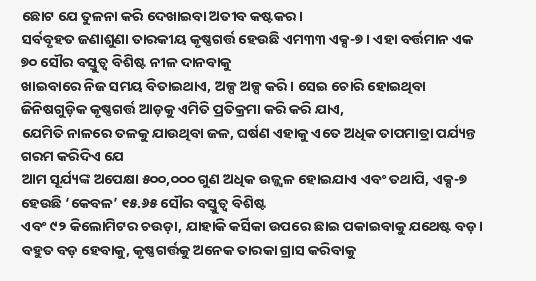ଛୋଟ ଯେ ତୁଳନା କରି ଦେଖାଇବା ଅତୀବ କଷ୍ଟକର।
ସର୍ବବୃହତ ଜଣାଶୁଣା ତାରକୀୟ କୃଷ୍ଣଗର୍ତ୍ତ ହେଉଛି ଏମ୩୩ ଏକ୍ସ-୭। ଏହା ବର୍ତ୍ତମାନ ଏକ ୭୦ ସୌର ବସ୍ତୁତ୍ଵ ବିଶିଷ୍ଟ ନୀଳ ଦାନବାକୁ
ଖାଇବାରେ ନିଜ ସମୟ ବିତାଇଥାଏ, ଅଳ୍ପ ଅଳ୍ପ କରି। ସେଇ ଚୋରି ହୋଇଥିବା ଜିନିଷଗୁଡ଼ିକ କୃଷ୍ଣଗର୍ତ୍ତ ଆଡ଼କୁ ଏମିତି ପ୍ରତିକ୍ରମା କରି କରି ଯାଏ,
ଯେମିତି ନାଳରେ ତଳକୁ ଯାଉଥିବା ଜଳ, ଘର୍ଷଣ ଏହାକୁ ଏତେ ଅଧିକ ତାପମାତ୍ରା ପର୍ଯ୍ୟନ୍ତ ଗରମ କରିଦିଏ ଯେ
ଆମ ସୂର୍ଯ୍ୟଙ୍କ ଅପେକ୍ଷା ୫୦୦,୦୦୦ ଗୁଣ ଅଧିକ ଉଜ୍ଜ୍ୱଳ ହୋଇଯାଏ ଏବଂ ତଥାପି, ଏକ୍ସ-୭ ହେଉଛି ‘କେବଳ’ ୧୫.୬୫ ସୌର ବସ୍ତୁତ୍ଵ ବିଶିଷ୍ଟ
ଏବଂ ୯୨ କିଲୋମିଟର ଚଉଡ଼ା, ଯାହାକି କର୍ସିକା ଉପରେ ଛାଇ ପକାଇବାକୁ ଯଥେଷ୍ଟ ବଡ଼।
ବହୁତ ବଡ଼ ହେବାକୁ, କୃଷ୍ଣଗର୍ତ୍ତକୁ ଅନେକ ତାରକା ଗ୍ରାସ କରିବାକୁ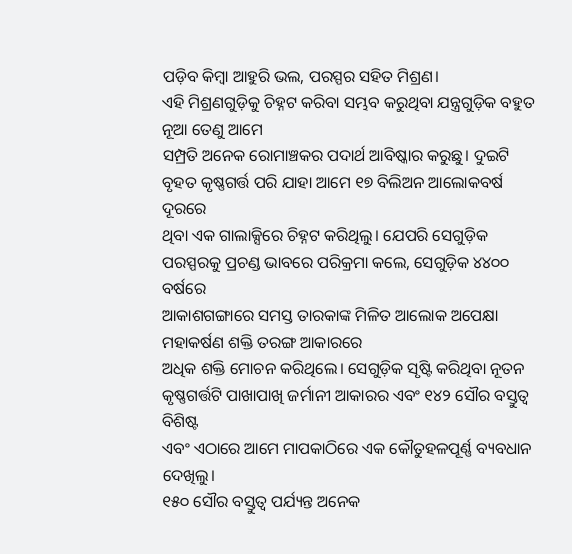ପଡ଼ିବ କିମ୍ବା ଆହୁରି ଭଲ, ପରସ୍ପର ସହିତ ମିଶ୍ରଣ।
ଏହି ମିଶ୍ରଣଗୁଡ଼ିକୁ ଚିହ୍ନଟ କରିବା ସମ୍ଭବ କରୁଥିବା ଯନ୍ତ୍ରଗୁଡ଼ିକ ବହୁତ ନୂଆ ତେଣୁ ଆମେ
ସମ୍ପ୍ରତି ଅନେକ ରୋମାଞ୍ଚକର ପଦାର୍ଥ ଆବିଷ୍କାର କରୁଛୁ। ଦୁଇଟି ବୃହତ କୃଷ୍ଣଗର୍ତ୍ତ ପରି ଯାହା ଆମେ ୧୭ ବିଲିଅନ ଆଲୋକବର୍ଷ ଦୂରରେ
ଥିବା ଏକ ଗାଲାକ୍ସିରେ ଚିହ୍ନଟ କରିଥିଲୁ। ଯେପରି ସେଗୁଡ଼ିକ ପରସ୍ପରକୁ ପ୍ରଚଣ୍ଡ ଭାବରେ ପରିକ୍ରମା କଲେ, ସେଗୁଡ଼ିକ ୪୪୦୦ ବର୍ଷରେ
ଆକାଶଗଙ୍ଗାରେ ସମସ୍ତ ତାରକାଙ୍କ ମିଳିତ ଆଲୋକ ଅପେକ୍ଷା ମହାକର୍ଷଣ ଶକ୍ତି ତରଙ୍ଗ ଆକାରରେ
ଅଧିକ ଶକ୍ତି ମୋଚନ କରିଥିଲେ। ସେଗୁଡ଼ିକ ସୃଷ୍ଟି କରିଥିବା ନୂତନ କୃଷ୍ଣଗର୍ତ୍ତଟି ପାଖାପାଖି ଜର୍ମାନୀ ଆକାରର ଏବଂ ୧୪୨ ସୌର ବସ୍ତୁତ୍ଵ ବିଶିଷ୍ଟ
ଏବଂ ଏଠାରେ ଆମେ ମାପକାଠିରେ ଏକ କୌତୁହଳପୂର୍ଣ୍ଣ ବ୍ୟବଧାନ ଦେଖିଲୁ।
୧୫୦ ସୌର ବସ୍ତୁତ୍ଵ ପର୍ଯ୍ୟନ୍ତ ଅନେକ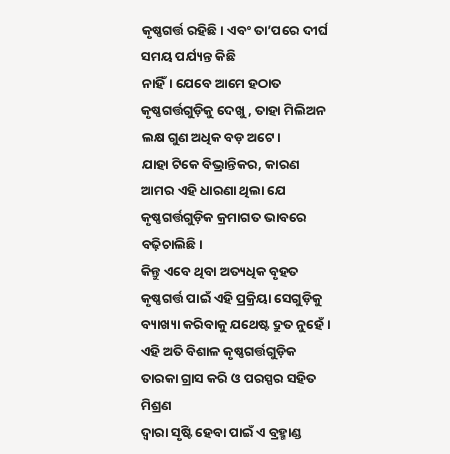କୃଷ୍ଣଗର୍ତ୍ତ ରହିଛି। ଏବଂ ତା’ପରେ ଦୀର୍ଘ ସମୟ ପର୍ଯ୍ୟନ୍ତ କିଛି
ନାହିଁ। ଯେବେ ଆମେ ହଠାତ କୃଷ୍ଣଗର୍ତ୍ତଗୁଡ଼ିକୁ ଦେଖୁ , ତାହା ମିଲିଅନ ଲକ୍ଷ ଗୁଣ ଅଧିକ ବଡ଼ ଅଟେ।
ଯାହା ଟିକେ ବିଭ୍ରାନ୍ତିକର, କାରଣ ଆମର ଏହି ଧାରଣା ଥିଲା ଯେ କୃଷ୍ଣଗର୍ତ୍ତଗୁଡ଼ିକ କ୍ରମାଗତ ଭାବରେ ବଢ଼ିଚାଲିଛି।
କିନ୍ତୁ ଏବେ ଥିବା ଅତ୍ୟଧିକ ବୃହତ କୃଷ୍ଣଗର୍ତ୍ତ ପାଇଁ ଏହି ପ୍ରକ୍ରିୟା ସେଗୁଡ଼ିକୁ ବ୍ୟାଖ୍ୟା କରିବାକୁ ଯଥେଷ୍ଟ ଦ୍ରୁତ ନୁହେଁ।
ଏହି ଅତି ବିଶାଳ କୃଷ୍ଣଗର୍ତ୍ତଗୁଡ଼ିକ ତାରକା ଗ୍ରାସ କରି ଓ ପରସ୍ପର ସହିତ ମିଶ୍ରଣ
ଦ୍ୱାରା ସୃଷ୍ଟି ହେବା ପାଇଁ ଏ ବ୍ରହ୍ମାଣ୍ଡ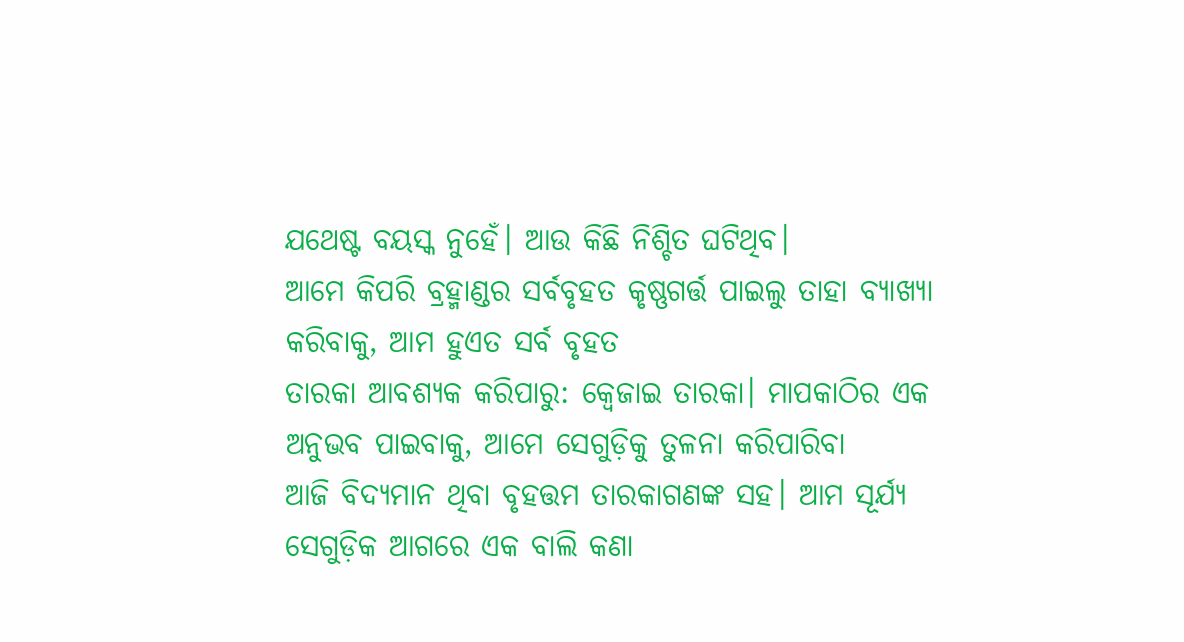ଯଥେଷ୍ଟ ବୟସ୍କ ନୁହେଁ। ଆଉ କିଛି ନିଶ୍ଚିତ ଘଟିଥିବ।
ଆମେ କିପରି ବ୍ରହ୍ମାଣ୍ଡର ସର୍ବବୃହତ କୃଷ୍ଣଗର୍ତ୍ତ ପାଇଲୁ ତାହା ବ୍ୟାଖ୍ୟା କରିବାକୁ, ଆମ ହୁଏତ ସର୍ବ ବୃହତ
ତାରକା ଆବଶ୍ୟକ କରିପାରୁ: କ୍ୱେଜାଇ ତାରକା। ମାପକାଠିର ଏକ ଅନୁଭବ ପାଇବାକୁ, ଆମେ ସେଗୁଡ଼ିକୁ ତୁଳନା କରିପାରିବା
ଆଜି ବିଦ୍ୟମାନ ଥିବା ବୃହତ୍ତମ ତାରକାଗଣଙ୍କ ସହ। ଆମ ସୂର୍ଯ୍ୟ ସେଗୁଡ଼ିକ ଆଗରେ ଏକ ବାଲି କଣା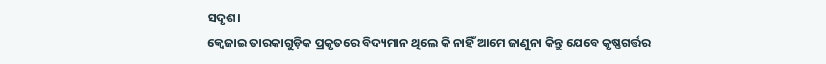ସଦୃଶ।
କ୍ୱେଜାଇ ତାରକାଗୁଡ଼ିକ ପ୍ରକୃତରେ ବିଦ୍ୟମାନ ଥିଲେ କି ନାହିଁ ଆମେ ଜାଣୁନା କିନ୍ତୁ ଯେବେ କୃଷ୍ଣଗର୍ତ୍ତର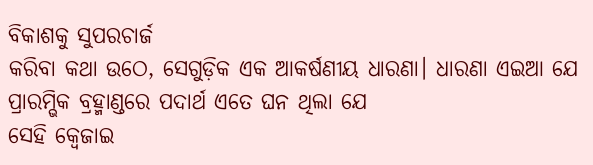ବିକାଶକୁ ସୁପରଚାର୍ଜ
କରିବା କଥା ଉଠେ, ସେଗୁଡ଼ିକ ଏକ ଆକର୍ଷଣୀୟ ଧାରଣା। ଧାରଣା ଏଇଆ ଯେ ପ୍ରାରମ୍ଭିକ ବ୍ରହ୍ମାଣ୍ଡରେ ପଦାର୍ଥ ଏତେ ଘନ ଥିଲା ଯେ
ସେହି କ୍ୱେଜାଇ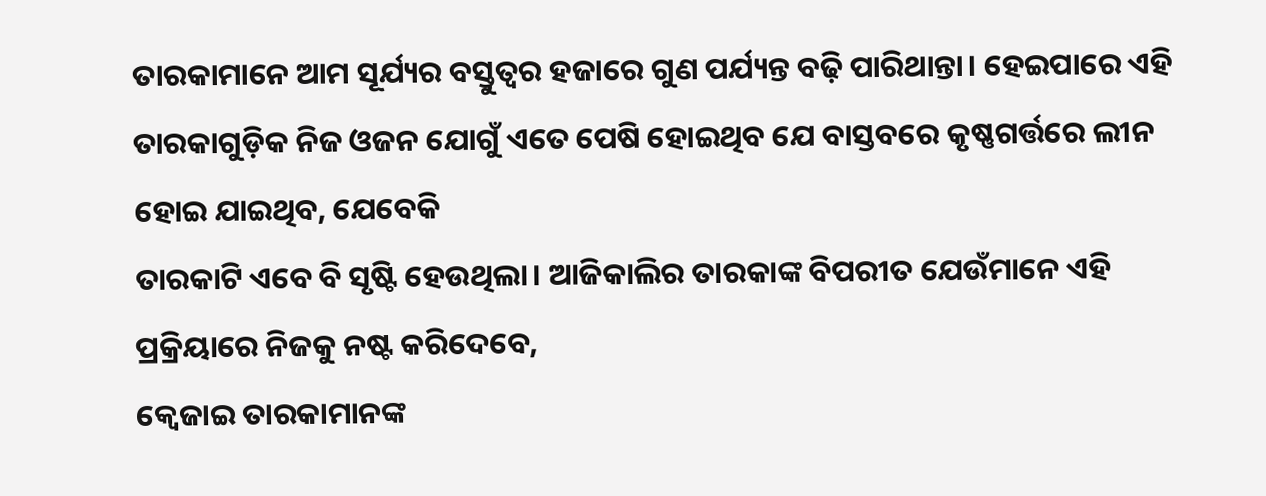ତାରକାମାନେ ଆମ ସୂର୍ଯ୍ୟର ବସ୍ତୁତ୍ଵର ହଜାରେ ଗୁଣ ପର୍ଯ୍ୟନ୍ତ ବଢ଼ି ପାରିଥାନ୍ତା। ହେଇପାରେ ଏହି
ତାରକାଗୁଡ଼ିକ ନିଜ ଓଜନ ଯୋଗୁଁ ଏତେ ପେଷି ହୋଇଥିବ ଯେ ବାସ୍ତବରେ କୃଷ୍ଣଗର୍ତ୍ତରେ ଲୀନ ହୋଇ ଯାଇଥିବ, ଯେବେକି
ତାରକାଟି ଏବେ ବି ସୃଷ୍ଟି ହେଉଥିଲା। ଆଜିକାଲିର ତାରକାଙ୍କ ବିପରୀତ ଯେଉଁମାନେ ଏହି ପ୍ରକ୍ରିୟାରେ ନିଜକୁ ନଷ୍ଟ କରିଦେବେ,
କ୍ୱେଜାଇ ତାରକାମାନଙ୍କ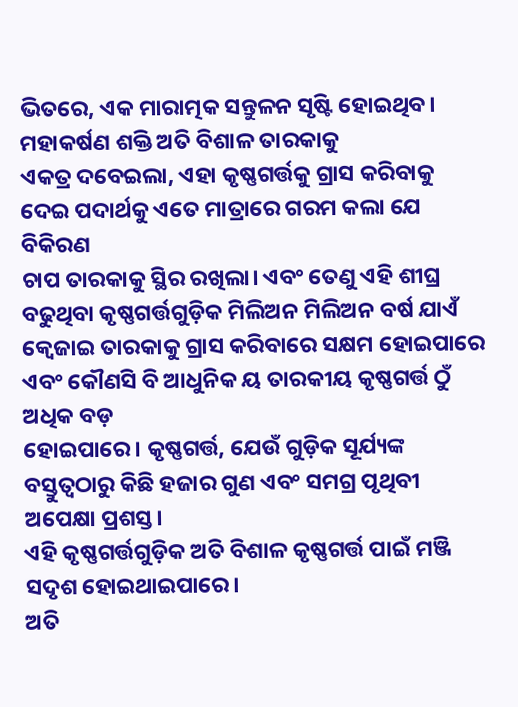ଭିତରେ, ଏକ ମାରାତ୍ମକ ସନ୍ତୁଳନ ସୃଷ୍ଟି ହୋଇଥିବ। ମହାକର୍ଷଣ ଶକ୍ତି ଅତି ବିଶାଳ ତାରକାକୁ
ଏକତ୍ର ଦବେଇଲା, ଏହା କୃଷ୍ଣଗର୍ତ୍ତକୁ ଗ୍ରାସ କରିବାକୁ ଦେଇ ପଦାର୍ଥକୁ ଏତେ ମାତ୍ରାରେ ଗରମ କଲା ଯେ ବିକିରଣ
ଚାପ ତାରକାକୁ ସ୍ଥିର ରଖିଲା। ଏବଂ ତେଣୁ ଏହି ଶୀଘ୍ର ବଢୁଥିବା କୃଷ୍ଣଗର୍ତ୍ତଗୁଡ଼ିକ ମିଲିଅନ ମିଲିଅନ ବର୍ଷ ଯାଏଁ
କ୍ୱେଜାଇ ତାରକାକୁ ଗ୍ରାସ କରିବାରେ ସକ୍ଷମ ହୋଇପାରେ ଏବଂ କୌଣସି ବି ଆଧୁନିକ ୟ ତାରକୀୟ କୃଷ୍ଣଗର୍ତ୍ତ ଠୁଁ ଅଧିକ ବଡ଼
ହୋଇପାରେ। କୃଷ୍ଣଗର୍ତ୍ତ, ଯେଉଁ ଗୁଡ଼ିକ ସୂର୍ଯ୍ୟଙ୍କ ବସ୍ତୁତ୍ଵଠାରୁ କିଛି ହଜାର ଗୁଣ ଏବଂ ସମଗ୍ର ପୃଥିବୀ ଅପେକ୍ଷା ପ୍ରଶସ୍ତ।
ଏହି କୃଷ୍ଣଗର୍ତ୍ତଗୁଡ଼ିକ ଅତି ବିଶାଳ କୃଷ୍ଣଗର୍ତ୍ତ ପାଇଁ ମଞ୍ଜି ସଦୃଶ ହୋଇଥାଇପାରେ।
ଅତି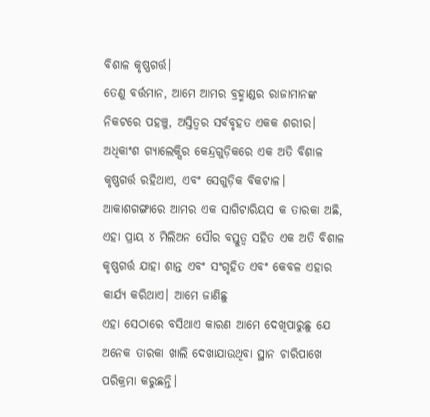ବିଶାଳ କୃଷ୍ଣଗର୍ତ୍ତ।
ତେଣୁ ବର୍ତ୍ତମାନ, ଆମେ ଆମର ବ୍ରହ୍ମାଣ୍ଡର ରାଜାମାନଙ୍କ ନିକଟରେ ପହଞ୍ଚୁ, ଅସ୍ତିତ୍ୱର ସର୍ବବୃହତ ଏକକ ଶରୀର।
ଅଧିକାଂଶ ଗ୍ୟାଲେକ୍ସିର କେନ୍ଦ୍ରଗୁଡ଼ିକରେ ଏକ ଅତି ବିଶାଳ କୃଷ୍ଣଗର୍ତ୍ତ ରହିଥାଏ, ଏବଂ ସେଗୁଡ଼ିକ ବିକଟାଳ।
ଆକାଶଗଙ୍ଗାରେ ଆମର ଏକ ସାଗିଟାରିୟସ କ ତାରକା ଅଛି, ଏହା ପ୍ରାୟ ୪ ମିଲିଅନ ସୌର ବସ୍ତୁତ୍ଵ ସହିତ ଏକ ଅତି ବିଶାଳ
କୃଷ୍ଣଗର୍ତ୍ତ ଯାହା ଶାନ୍ତ ଏବଂ ସଂଗୃହିତ ଏବଂ କେବଳ ଏହାର କାର୍ଯ୍ୟ କରିଥାଏ। ଆମେ ଜାଣିଛୁ
ଏହା ସେଠାରେ ବସିଥାଏ କାରଣ ଆମେ ଦେଖିପାରୁଛୁ ଯେ ଅନେକ ତାରକା ଖାଲି ଦେଖାଯାଉଥିବା ସ୍ଥାନ ଚାରିପାଖେ ପରିକ୍ରମା କରୁଛନ୍ତି।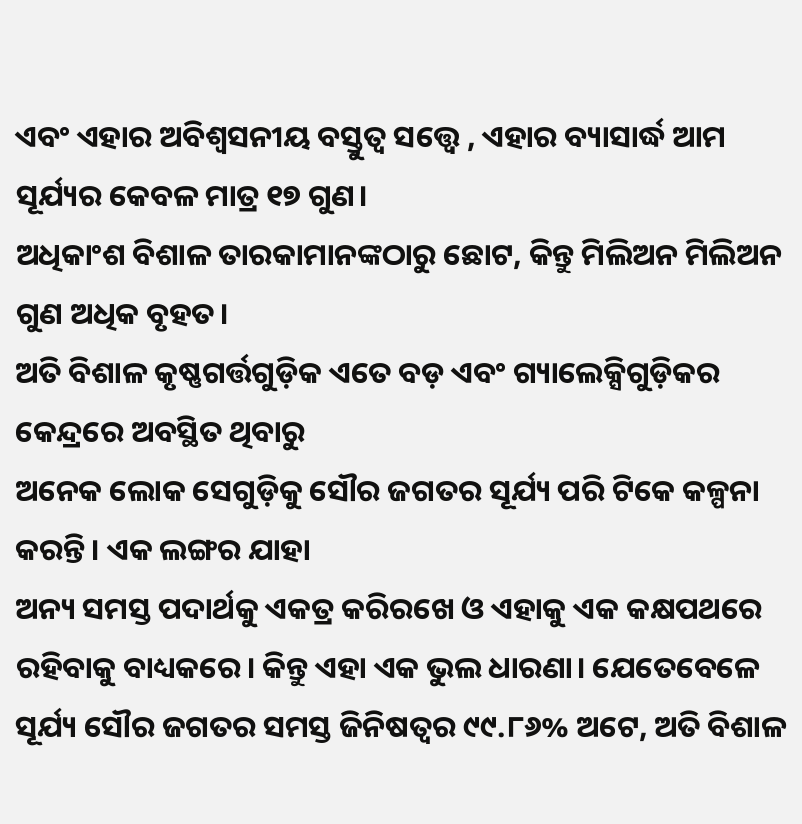ଏବଂ ଏହାର ଅବିଶ୍ୱସନୀୟ ବସ୍ତୁତ୍ଵ ସତ୍ତ୍ବେ , ଏହାର ବ୍ୟାସାର୍ଦ୍ଧ ଆମ ସୂର୍ଯ୍ୟର କେବଳ ମାତ୍ର ୧୭ ଗୁଣ।
ଅଧିକାଂଶ ବିଶାଳ ତାରକାମାନଙ୍କଠାରୁ ଛୋଟ, କିନ୍ତୁ ମିଲିଅନ ମିଲିଅନ ଗୁଣ ଅଧିକ ବୃହତ।
ଅତି ବିଶାଳ କୃଷ୍ଣଗର୍ତ୍ତଗୁଡ଼ିକ ଏତେ ବଡ଼ ଏବଂ ଗ୍ୟାଲେକ୍ସିଗୁଡ଼ିକର କେନ୍ଦ୍ରରେ ଅବସ୍ଥିତ ଥିବାରୁ
ଅନେକ ଲୋକ ସେଗୁଡ଼ିକୁ ସୌର ଜଗତର ସୂର୍ଯ୍ୟ ପରି ଟିକେ କଳ୍ପନା କରନ୍ତି। ଏକ ଲଙ୍ଗର ଯାହା
ଅନ୍ୟ ସମସ୍ତ ପଦାର୍ଥକୁ ଏକତ୍ର କରିରଖେ ଓ ଏହାକୁ ଏକ କକ୍ଷପଥରେ ରହିବାକୁ ବାଧ୍ୟକରେ। କିନ୍ତୁ ଏହା ଏକ ଭୁଲ ଧାରଣା। ଯେତେବେଳେ
ସୂର୍ଯ୍ୟ ସୌର ଜଗତର ସମସ୍ତ ଜିନିଷତ୍ବର ୯୯.୮୬% ଅଟେ, ଅତି ବିଶାଳ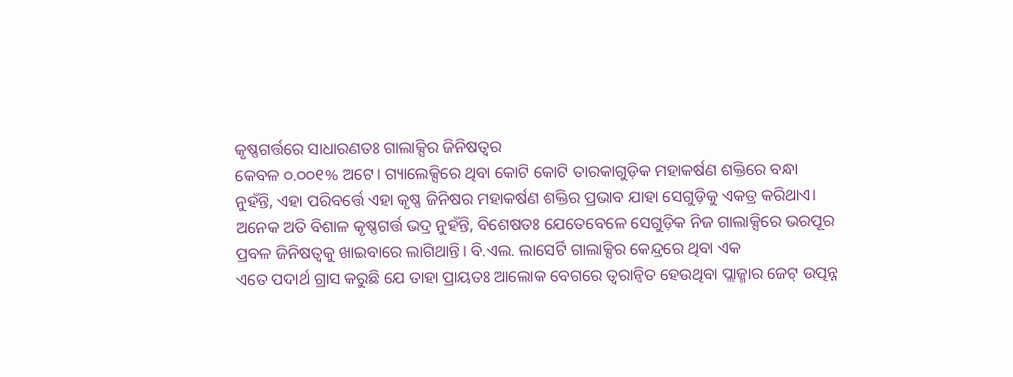କୃଷ୍ଣଗର୍ତ୍ତରେ ସାଧାରଣତଃ ଗାଲାକ୍ସିର ଜିନିଷତ୍ବର
କେବଳ ୦.୦୦୧% ଅଟେ। ଗ୍ୟାଲେକ୍ସିରେ ଥିବା କୋଟି କୋଟି ତାରକାଗୁଡ଼ିକ ମହାକର୍ଷଣ ଶକ୍ତିରେ ବନ୍ଧା
ନୁହଁନ୍ତି, ଏହା ପରିବର୍ତ୍ତେ ଏହା କୃଷ୍ଣ ଜିନିଷର ମହାକର୍ଷଣ ଶକ୍ତିର ପ୍ରଭାବ ଯାହା ସେଗୁଡ଼ିକୁ ଏକତ୍ର କରିଥାଏ।
ଅନେକ ଅତି ବିଶାଳ କୃଷ୍ଣଗର୍ତ୍ତ ଭଦ୍ର ନୁହଁନ୍ତି, ବିଶେଷତଃ ଯେତେବେଳେ ସେଗୁଡ଼ିକ ନିଜ ଗାଲାକ୍ସିରେ ଭରପୂର
ପ୍ରବଳ ଜିନିଷତ୍ବକୁ ଖାଇବାରେ ଲାଗିଥାନ୍ତି। ବି.ଏଲ. ଲାସେର୍ଟି ଗାଲାକ୍ସିର କେନ୍ଦ୍ରରେ ଥିବା ଏକ
ଏତେ ପଦାର୍ଥ ଗ୍ରାସ କରୁଛି ଯେ ତାହା ପ୍ରାୟତଃ ଆଲୋକ ବେଗରେ ତ୍ୱରାନ୍ୱିତ ହେଉଥିବା ପ୍ଲାଜ୍ମାର ଜେଟ୍ ଉତ୍ପନ୍ନ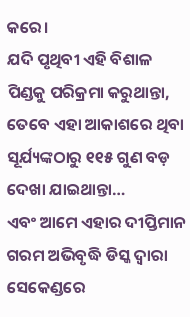କରେ।
ଯଦି ପୃଥିବୀ ଏହି ବିଶାଳ ପିଣ୍ଡକୁ ପରିକ୍ରମା କରୁଥାନ୍ତା, ତେବେ ଏହା ଆକାଶରେ ଥିବା ସୂର୍ଯ୍ୟଙ୍କଠାରୁ ୧୧୫ ଗୁଣ ବଡ଼ ଦେଖା ଯାଇଥାନ୍ତା…
ଏବଂ ଆମେ ଏହାର ଦୀପ୍ତିମାନ ଗରମ ଅଭିବୃଦ୍ଧି ଡିସ୍କ ଦ୍ୱାରା ସେକେଣ୍ଡରେ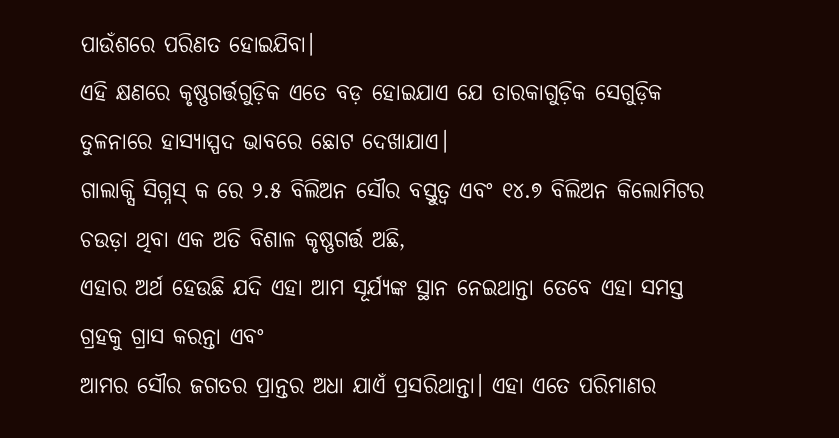ପାଉଁଶରେ ପରିଣତ ହୋଇଯିବା।
ଏହି କ୍ଷଣରେ କୃଷ୍ଣଗର୍ତ୍ତଗୁଡ଼ିକ ଏତେ ବଡ଼ ହୋଇଯାଏ ଯେ ତାରକାଗୁଡ଼ିକ ସେଗୁଡ଼ିକ ତୁଳନାରେ ହାସ୍ୟାସ୍ପଦ ଭାବରେ ଛୋଟ ଦେଖାଯାଏ।
ଗାଲାକ୍ସି ସିଗ୍ନସ୍ କ ରେ ୨.୫ ବିଲିଅନ ସୌର ବସ୍ତୁତ୍ଵ ଏବଂ ୧୪.୭ ବିଲିଅନ କିଲୋମିଟର ଚଉଡ଼ା ଥିବା ଏକ ଅତି ବିଶାଳ କୃଷ୍ଣଗର୍ତ୍ତ ଅଛି,
ଏହାର ଅର୍ଥ ହେଉଛି ଯଦି ଏହା ଆମ ସୂର୍ଯ୍ୟଙ୍କ ସ୍ଥାନ ନେଇଥାନ୍ତା ତେବେ ଏହା ସମସ୍ତ ଗ୍ରହକୁ ଗ୍ରାସ କରନ୍ତା ଏବଂ
ଆମର ସୌର ଜଗତର ପ୍ରାନ୍ତର ଅଧା ଯାଏଁ ପ୍ରସରିଥାନ୍ତା। ଏହା ଏତେ ପରିମାଣର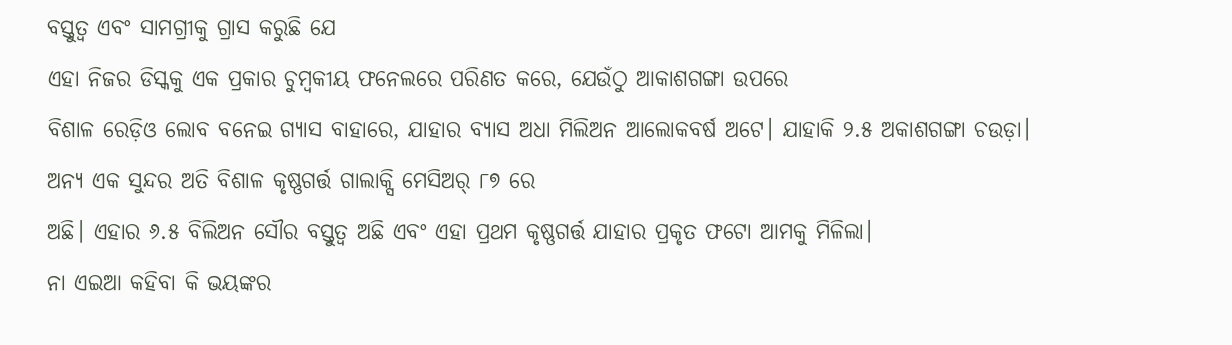ବସ୍ତୁତ୍ଵ ଏବଂ ସାମଗ୍ରୀକୁ ଗ୍ରାସ କରୁଛି ଯେ
ଏହା ନିଜର ଡିସ୍କକୁ ଏକ ପ୍ରକାର ଚୁମ୍ବକୀୟ ଫନେଲରେ ପରିଣତ କରେ, ଯେଉଁଠୁ ଆକାଶଗଙ୍ଗା ଉପରେ
ବିଶାଳ ରେଡ଼ିଓ ଲୋବ ବନେଇ ଗ୍ଯାସ ବାହାରେ, ଯାହାର ବ୍ୟାସ ଅଧା ମିଲିଅନ ଆଲୋକବର୍ଷ ଅଟେ। ଯାହାକି ୨.୫ ଅକାଶଗଙ୍ଗା ଚଉଡ଼ା।
ଅନ୍ୟ ଏକ ସୁନ୍ଦର ଅତି ବିଶାଳ କୃଷ୍ଣଗର୍ତ୍ତ ଗାଲାକ୍ସି ମେସିଅର୍ ୮୭ ରେ
ଅଛି। ଏହାର ୬.୫ ବିଲିଅନ ସୌର ବସ୍ତୁତ୍ଵ ଅଛି ଏବଂ ଏହା ପ୍ରଥମ କୃଷ୍ଣଗର୍ତ୍ତ ଯାହାର ପ୍ରକୃତ ଫଟୋ ଆମକୁ ମିଳିଲା।
ନା ଏଇଆ କହିବା କି ଭୟଙ୍କର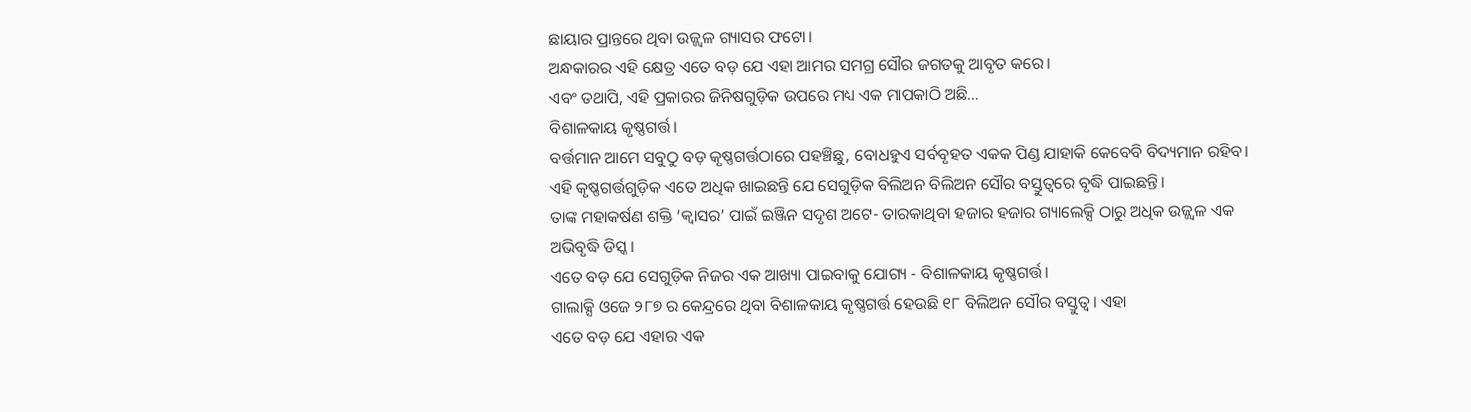ଛାୟାର ପ୍ରାନ୍ତରେ ଥିବା ଉଜ୍ଜ୍ଵଳ ଗ୍ୟାସର ଫଟୋ।
ଅନ୍ଧକାରର ଏହି କ୍ଷେତ୍ର ଏତେ ବଡ଼ ଯେ ଏହା ଆମର ସମଗ୍ର ସୌର ଜଗତକୁ ଆବୃତ କରେ।
ଏବଂ ତଥାପି, ଏହି ପ୍ରକାରର ଜିନିଷଗୁଡ଼ିକ ଉପରେ ମଧ୍ୟ ଏକ ମାପକାଠି ଅଛି…
ବିଶାଳକାୟ କୃଷ୍ଣଗର୍ତ୍ତ।
ବର୍ତ୍ତମାନ ଆମେ ସବୁଠୁ ବଡ଼ କୃଷ୍ଣଗର୍ତ୍ତଠାରେ ପହଞ୍ଚିଛୁ, ବୋଧହୁଏ ସର୍ବବୃହତ ଏକକ ପିଣ୍ଡ ଯାହାକି କେବେବି ବିଦ୍ୟମାନ ରହିବ।
ଏହି କୃଷ୍ଣଗର୍ତ୍ତଗୁଡ଼ିକ ଏତେ ଅଧିକ ଖାଇଛନ୍ତି ଯେ ସେଗୁଡ଼ିକ ବିଲିଅନ ବିଲିଅନ ସୌର ବସ୍ତୁତ୍ଵରେ ବୃଦ୍ଧି ପାଇଛନ୍ତି।
ତାଙ୍କ ମହାକର୍ଷଣ ଶକ୍ତି ‘କ୍ୱାସର’ ପାଇଁ ଇଞ୍ଜିନ ସଦୃଶ ଅଟେ- ତାରକାଥିବା ହଜାର ହଜାର ଗ୍ୟାଲେକ୍ସି ଠାରୁ ଅଧିକ ଉଜ୍ଜ୍ୱଳ ଏକ ଅଭିବୃଦ୍ଧି ଡିସ୍କ।
ଏତେ ବଡ଼ ଯେ ସେଗୁଡ଼ିକ ନିଜର ଏକ ଆଖ୍ୟା ପାଇବାକୁ ଯୋଗ୍ୟ - ବିଶାଳକାୟ କୃଷ୍ଣଗର୍ତ୍ତ।
ଗାଲାକ୍ସି ଓଜେ ୨୮୭ ର କେନ୍ଦ୍ରରେ ଥିବା ବିଶାଳକାୟ କୃଷ୍ଣଗର୍ତ୍ତ ହେଉଛି ୧୮ ବିଲିଅନ ସୌର ବସ୍ତୁତ୍ଵ। ଏହା
ଏତେ ବଡ଼ ଯେ ଏହାର ଏକ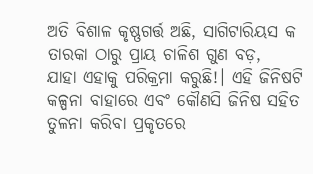ଅତି ବିଶାଳ କୃଷ୍ଣଗର୍ତ୍ତ ଅଛି, ସାଗିଟାରିୟସ କ ତାରକା ଠାରୁ ପ୍ରାୟ ଚାଳିଶ ଗୁଣ ବଡ଼,
ଯାହା ଏହାକୁ ପରିକ୍ରମା କରୁଛି!। ଏହି ଜିନିଷଟି କଳ୍ପନା ବାହାରେ ଏବଂ କୌଣସି ଜିନିଷ ସହିତ ତୁଳନା କରିବା ପ୍ରକୃତରେ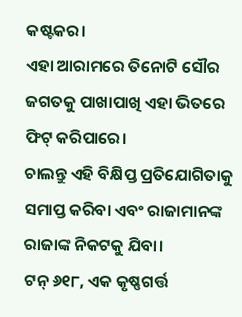କଷ୍ଟକର।
ଏହା ଆରାମରେ ତିନୋଟି ସୌର ଜଗତକୁ ପାଖାପାଖି ଏହା ଭିତରେ ଫିଟ୍ କରିପାରେ।
ଚାଲନ୍ତୁ ଏହି ବିକ୍ଷିପ୍ତ ପ୍ରତିଯୋଗିତାକୁ ସମାପ୍ତ କରିବା ଏବଂ ରାଜାମାନଙ୍କ ରାଜାଙ୍କ ନିକଟକୁ ଯିବା।
ଟନ୍ ୬୧୮, ଏକ କୃଷ୍ଣଗର୍ତ୍ତ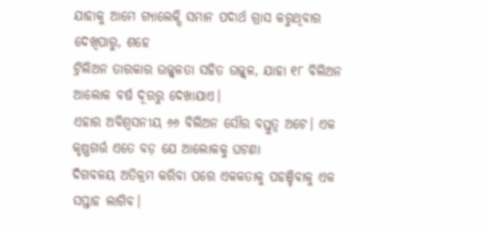ଯାହାକୁ ଆମେ ଗ୍ୟାଲେକ୍ସି ସମାନ ପଦାର୍ଥ ଗ୍ରାସ କରୁଥିବାର ଦେଖିପାରୁ, ଶହେ
ଟ୍ରିଲିଅନ ତାରକାର ଉଜ୍ଜ୍ୱଳତା ସହିତ ଉଜ୍ଜ୍ୱଳ, ଯାହା ୧୮ ବିଲିଅନ ଆଲୋକ ବର୍ଷ ଦୂରରୁ ଦେଖାଯାଏ।
ଏହାର ଅବିଶ୍ୱସନୀୟ ୬୬ ବିଲିଅନ ସୌର ବସ୍ତୁତ୍ଵ ଅଟେ। ଏକ କୃଷ୍ଣଗର୍ତ୍ତ ଏତେ ବଡ଼ ଯେ ଆଲୋକକୁ ଘଟଣା
ଦିଗବଳୟ ଅତିକ୍ରମ କରିବା ପରେ ଏକକତାକୁ ପହଞ୍ଚିବାକୁ ଏକ ସପ୍ତାହ ଲାଗିବ।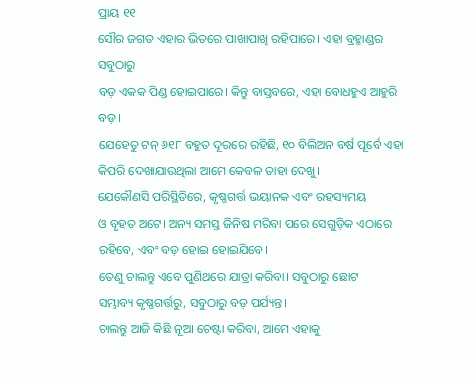ପ୍ରାୟ ୧୧
ସୌର ଜଗତ ଏହାର ଭିତରେ ପାଖାପାଖି ରହିପାରେ। ଏହା ବ୍ରହ୍ମାଣ୍ଡର ସବୁଠାରୁ
ବଡ଼ ଏକକ ପିଣ୍ଡ ହୋଇପାରେ। କିନ୍ତୁ ବାସ୍ତବରେ, ଏହା ବୋଧହୁଏ ଆହୁରି ବଡ଼।
ଯେହେତୁ ଟନ୍ ୬୧୮ ବହୁତ ଦୂରରେ ରହିଛି, ୧୦ ବିଲିଅନ ବର୍ଷ ପୂର୍ବେ ଏହା କିପରି ଦେଖାଯାଉଥିଲା ଆମେ କେବଳ ତାହା ଦେଖୁ।
ଯେକୌଣସି ପରିସ୍ଥିତିରେ, କୃଷ୍ଣଗର୍ତ୍ତ ଭୟାନକ ଏବଂ ରହସ୍ୟମୟ
ଓ ବୃହତ ଅଟେ। ଅନ୍ୟ ସମସ୍ତ ଜିନିଷ ମରିବା ପରେ ସେଗୁଡ଼ିକ ଏଠାରେ ରହିବେ, ଏବଂ ବଡ଼ ହୋଇ ହୋଇଯିବେ।
ତେଣୁ ଚାଲନ୍ତୁ ଏବେ ପୁଣିଥରେ ଯାତ୍ରା କରିବା। ସବୁଠାରୁ ଛୋଟ
ସମ୍ଭାବ୍ୟ କୃଷ୍ଣଗର୍ତ୍ତରୁ, ସବୁଠାରୁ ବଡ଼ ପର୍ଯ୍ୟନ୍ତ।
ଚାଲନ୍ତୁ ଆଜି କିଛି ନୂଆ ଚେଷ୍ଟା କରିବା, ଆମେ ଏହାକୁ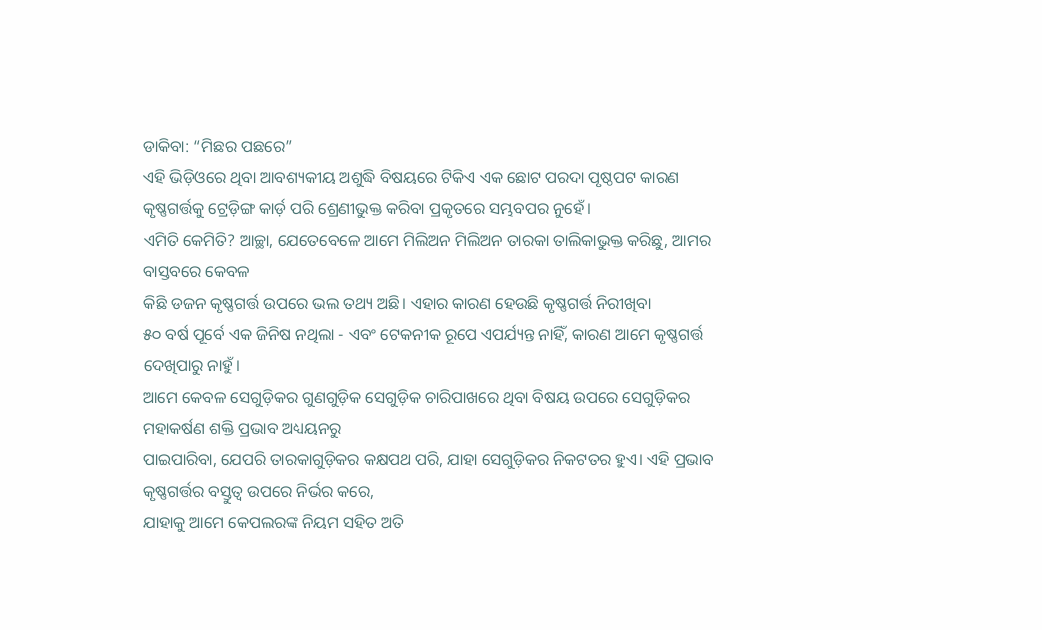ଡାକିବା: “ମିଛର ପଛରେ”
ଏହି ଭିଡ଼ିଓରେ ଥିବା ଆବଶ୍ୟକୀୟ ଅଶୁଦ୍ଧି ବିଷୟରେ ଟିକିଏ ଏକ ଛୋଟ ପରଦା ପୃଷ୍ଠପଟ କାରଣ
କୃଷ୍ଣଗର୍ତ୍ତକୁ ଟ୍ରେଡ଼ିଙ୍ଗ କାର୍ଡ଼ ପରି ଶ୍ରେଣୀଭୁକ୍ତ କରିବା ପ୍ରକୃତରେ ସମ୍ଭବପର ନୁହେଁ।
ଏମିତି କେମିତି? ଆଚ୍ଛା, ଯେତେବେଳେ ଆମେ ମିଲିଅନ ମିଲିଅନ ତାରକା ତାଲିକାଭୁକ୍ତ କରିଛୁ, ଆମର ବାସ୍ତବରେ କେବଳ
କିଛି ଡଜନ କୃଷ୍ଣଗର୍ତ୍ତ ଉପରେ ଭଲ ତଥ୍ୟ ଅଛି। ଏହାର କାରଣ ହେଉଛି କୃଷ୍ଣଗର୍ତ୍ତ ନିରୀଖିବା
୫୦ ବର୍ଷ ପୂର୍ବେ ଏକ ଜିନିଷ ନଥିଲା - ଏବଂ ଟେକନୀକ ରୂପେ ଏପର୍ଯ୍ୟନ୍ତ ନାହିଁ, କାରଣ ଆମେ କୃଷ୍ଣଗର୍ତ୍ତ ଦେଖିପାରୁ ନାହୁଁ।
ଆମେ କେବଳ ସେଗୁଡ଼ିକର ଗୁଣଗୁଡ଼ିକ ସେଗୁଡ଼ିକ ଚାରିପାଖରେ ଥିବା ବିଷୟ ଉପରେ ସେଗୁଡ଼ିକର ମହାକର୍ଷଣ ଶକ୍ତି ପ୍ରଭାବ ଅଧ୍ୟୟନରୁ
ପାଇପାରିବା, ଯେପରି ତାରକାଗୁଡ଼ିକର କକ୍ଷପଥ ପରି, ଯାହା ସେଗୁଡ଼ିକର ନିକଟତର ହୁଏ। ଏହି ପ୍ରଭାବ କୃଷ୍ଣଗର୍ତ୍ତର ବସ୍ତୁତ୍ଵ ଉପରେ ନିର୍ଭର କରେ,
ଯାହାକୁ ଆମେ କେପଲରଙ୍କ ନିୟମ ସହିତ ଅତି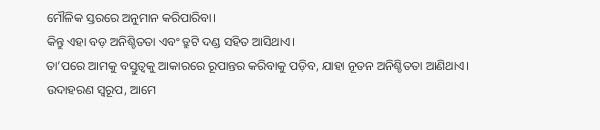ମୌଳିକ ସ୍ତରରେ ଅନୁମାନ କରିପାରିବା।
କିନ୍ତୁ ଏହା ବଡ଼ ଅନିଶ୍ଚିତତା ଏବଂ ତ୍ରୁଟି ଦଣ୍ଡ ସହିତ ଆସିଥାଏ।
ତା’ପରେ ଆମକୁ ବସ୍ତୁତ୍ଵକୁ ଆକାରରେ ରୂପାନ୍ତର କରିବାକୁ ପଡ଼ିବ, ଯାହା ନୂତନ ଅନିଶ୍ଚିତତା ଆଣିଥାଏ।
ଉଦାହରଣ ସ୍ବରୂପ, ଆମେ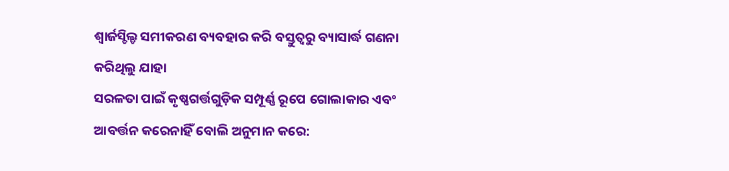ଶ୍ଵାର୍ଜସ୍ଚିଲ୍ଡ ସମୀକରଣ ବ୍ୟବହାର କରି ବସ୍ତୁତ୍ଵରୁ ବ୍ୟାସାର୍ଦ୍ଧ ଗଣନା କରିଥିଲୁ ଯାହା
ସରଳତା ପାଇଁ କୃଷ୍ଣଗର୍ତ୍ତଗୁଡ଼ିକ ସମ୍ପୂର୍ଣ୍ଣ ରୂପେ ଗୋଲାକାର ଏବଂ ଆବର୍ତ୍ତନ କରେନାହିଁ ବୋଲି ଅନୁମାନ କରେ: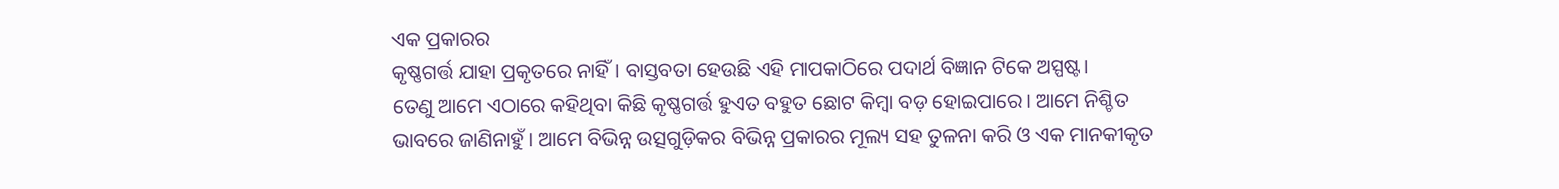ଏକ ପ୍ରକାରର
କୃଷ୍ଣଗର୍ତ୍ତ ଯାହା ପ୍ରକୃତରେ ନାହିଁ। ବାସ୍ତବତା ହେଉଛି ଏହି ମାପକାଠିରେ ପଦାର୍ଥ ବିଜ୍ଞାନ ଟିକେ ଅସ୍ପଷ୍ଟ।
ତେଣୁ ଆମେ ଏଠାରେ କହିଥିବା କିଛି କୃଷ୍ଣଗର୍ତ୍ତ ହୁଏତ ବହୁତ ଛୋଟ କିମ୍ବା ବଡ଼ ହୋଇପାରେ। ଆମେ ନିଶ୍ଚିତ
ଭାବରେ ଜାଣିନାହୁଁ। ଆମେ ବିଭିନ୍ନ ଉତ୍ସଗୁଡ଼ିକର ବିଭିନ୍ନ ପ୍ରକାରର ମୂଲ୍ୟ ସହ ତୁଳନା କରି ଓ ଏକ ମାନକୀକୃତ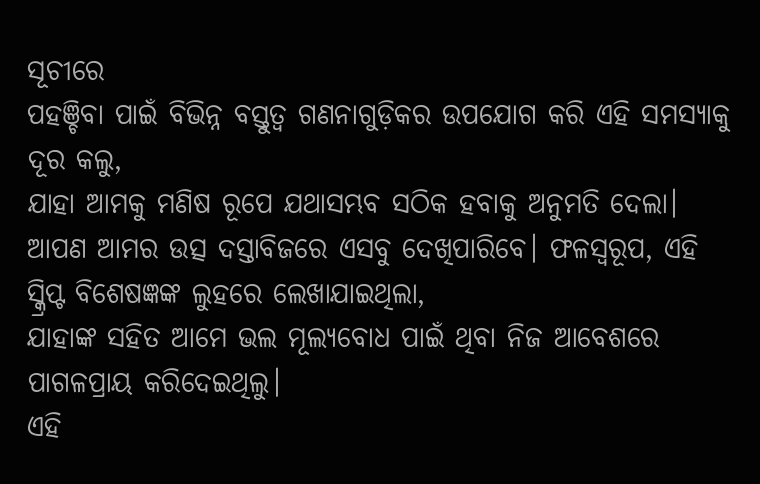ସୂଚୀରେ
ପହଞ୍ଚିବା ପାଇଁ ବିଭିନ୍ନ ବସ୍ତୁତ୍ଵ ଗଣନାଗୁଡ଼ିକର ଉପଯୋଗ କରି ଏହି ସମସ୍ୟାକୁ ଦୂର କଲୁ,
ଯାହା ଆମକୁ ମଣିଷ ରୂପେ ଯଥାସମ୍ଭବ ସଠିକ ହବାକୁ ଅନୁମତି ଦେଲା।
ଆପଣ ଆମର ଉତ୍ସ ଦସ୍ତାବିଜରେ ଏସବୁ ଦେଖିପାରିବେ। ଫଳସ୍ୱରୂପ, ଏହି ସ୍କ୍ରିପ୍ଟ ବିଶେଷଜ୍ଞଙ୍କ ଲୁହରେ ଲେଖାଯାଇଥିଲା,
ଯାହାଙ୍କ ସହିତ ଆମେ ଭଲ ମୂଲ୍ୟବୋଧ ପାଇଁ ଥିବା ନିଜ ଆବେଶରେ ପାଗଳପ୍ରାୟ କରିଦେଇଥିଲୁ।
ଏହି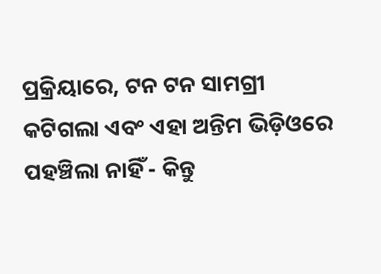ପ୍ରକ୍ରିୟାରେ, ଟନ ଟନ ସାମଗ୍ରୀ କଟିଗଲା ଏବଂ ଏହା ଅନ୍ତିମ ଭିଡ଼ିଓରେ
ପହଞ୍ଚିଲା ନାହିଁ - କିନ୍ତୁ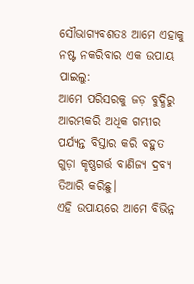ସୌଭାଗ୍ୟବଶତଃ ଆମେ ଏହାକୁ ନଷ୍ଟ ନକରିବାର ଏକ ଉପାୟ ପାଇଲୁ:
ଆମେ ପରିସରକୁ ଜଡ଼ ବୁଦ୍ଧିରୁ ଆରମ୍ଭକରି ଅଧିକ ଗମ୍ଭୀର ପର୍ଯ୍ୟନ୍ତ ବିସ୍ତାର କରି ବହୁତ ଗୁଡ଼ା କୃଷ୍ଣଗର୍ତ୍ତ ବାଣିଜ୍ୟ ଦ୍ରବ୍ୟ ତିଆରି କରିଛୁ।
ଏହି ଉପାୟରେ ଆମେ ବିଭିନ୍ନ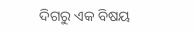ଦିଗରୁ ଏକ ବିଷୟ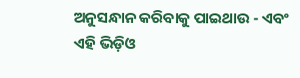ଅନୁସନ୍ଧାନ କରିବାକୁ ପାଇଥାଉ - ଏବଂ
ଏହି ଭିଡ଼ିଓ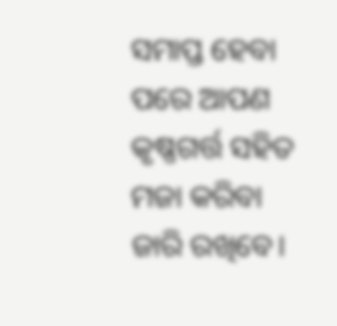ସମାପ୍ତ ହେବା ପରେ ଆପଣ କୃଷ୍ଣଗର୍ତ୍ତ ସହିତ ମଜା କରିବା ଜାରି ରଖିବେ।